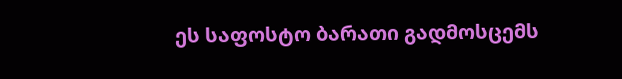ეს საფოსტო ბარათი გადმოსცემს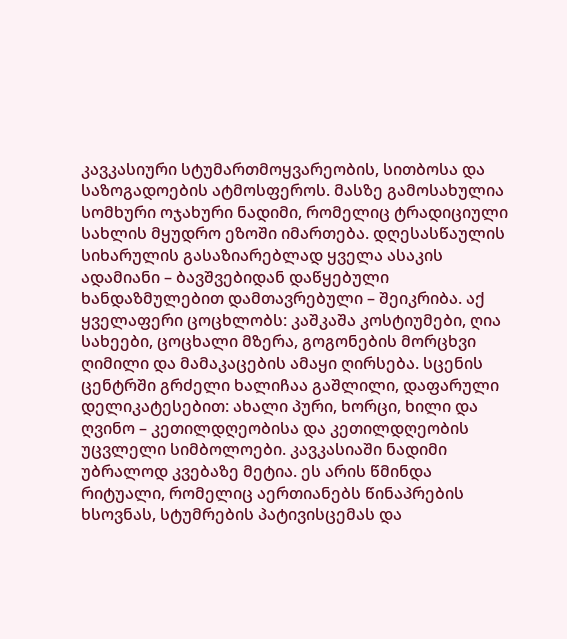კავკასიური სტუმართმოყვარეობის, სითბოსა და საზოგადოების ატმოსფეროს. მასზე გამოსახულია სომხური ოჯახური ნადიმი, რომელიც ტრადიციული სახლის მყუდრო ეზოში იმართება. დღესასწაულის სიხარულის გასაზიარებლად ყველა ასაკის ადამიანი – ბავშვებიდან დაწყებული ხანდაზმულებით დამთავრებული – შეიკრიბა. აქ ყველაფერი ცოცხლობს: კაშკაშა კოსტიუმები, ღია სახეები, ცოცხალი მზერა, გოგონების მორცხვი ღიმილი და მამაკაცების ამაყი ღირსება. სცენის ცენტრში გრძელი ხალიჩაა გაშლილი, დაფარული დელიკატესებით: ახალი პური, ხორცი, ხილი და ღვინო – კეთილდღეობისა და კეთილდღეობის უცვლელი სიმბოლოები. კავკასიაში ნადიმი უბრალოდ კვებაზე მეტია. ეს არის წმინდა რიტუალი, რომელიც აერთიანებს წინაპრების ხსოვნას, სტუმრების პატივისცემას და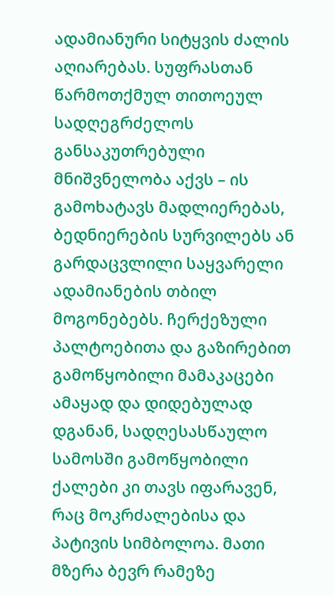ადამიანური სიტყვის ძალის აღიარებას. სუფრასთან წარმოთქმულ თითოეულ სადღეგრძელოს განსაკუთრებული მნიშვნელობა აქვს – ის გამოხატავს მადლიერებას, ბედნიერების სურვილებს ან გარდაცვლილი საყვარელი ადამიანების თბილ მოგონებებს. ჩერქეზული პალტოებითა და გაზირებით გამოწყობილი მამაკაცები ამაყად და დიდებულად დგანან, სადღესასწაულო სამოსში გამოწყობილი ქალები კი თავს იფარავენ, რაც მოკრძალებისა და პატივის სიმბოლოა. მათი მზერა ბევრ რამეზე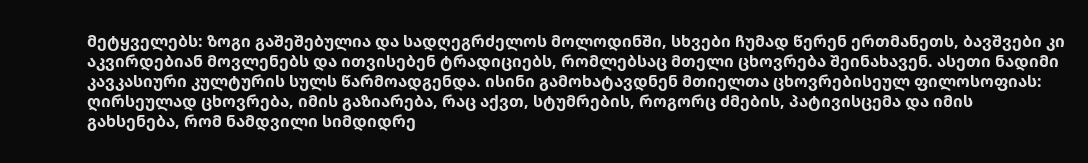მეტყველებს: ზოგი გაშეშებულია და სადღეგრძელოს მოლოდინში, სხვები ჩუმად წერენ ერთმანეთს, ბავშვები კი აკვირდებიან მოვლენებს და ითვისებენ ტრადიციებს, რომლებსაც მთელი ცხოვრება შეინახავენ. ასეთი ნადიმი კავკასიური კულტურის სულს წარმოადგენდა. ისინი გამოხატავდნენ მთიელთა ცხოვრებისეულ ფილოსოფიას: ღირსეულად ცხოვრება, იმის გაზიარება, რაც აქვთ, სტუმრების, როგორც ძმების, პატივისცემა და იმის გახსენება, რომ ნამდვილი სიმდიდრე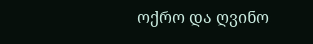ოქრო და ღვინო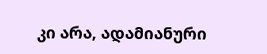კი არა, ადამიანური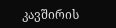კავშირის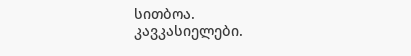სითბოა.
კავკასიელები.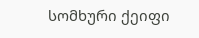სომხური ქეიფი